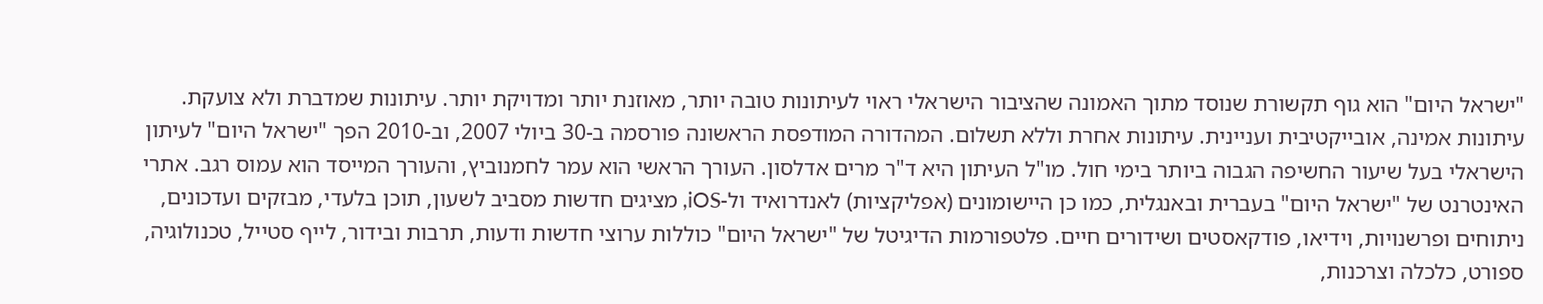"ישראל היום" הוא גוף תקשורת שנוסד מתוך האמונה שהציבור הישראלי ראוי לעיתונות טובה יותר, מאוזנת יותר ומדויקת יותר. עיתונות שמדברת ולא צועקת. עיתונות אמינה, אובייקטיבית ועניינית. עיתונות אחרת וללא תשלום. המהדורה המודפסת הראשונה פורסמה ב-30 ביולי 2007, וב-2010 הפך "ישראל היום" לעיתון הישראלי בעל שיעור החשיפה הגבוה ביותר בימי חול. מו"ל העיתון היא ד"ר מרים אדלסון. העורך הראשי הוא עמר לחמנוביץ, והעורך המייסד הוא עמוס רגב. אתרי האינטרנט של "ישראל היום" בעברית ובאנגלית, כמו כן היישומונים (אפליקציות) לאנדרואיד ול-iOS, מציגים חדשות מסביב לשעון, תוכן בלעדי, מבזקים ועדכונים, ניתוחים ופרשנויות, וידיאו, פודקאסטים ושידורים חיים. פלטפורמות הדיגיטל של "ישראל היום" כוללות ערוצי חדשות ודעות, תרבות ובידור, לייף סטייל, טכנולוגיה, ספורט, כלכלה וצרכנות,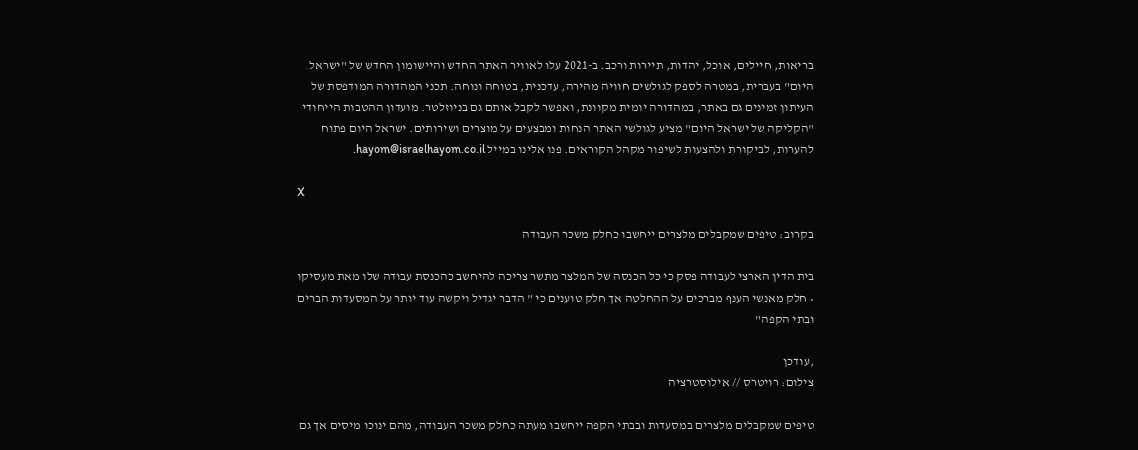בריאות, חיילים, אוכל, יהדות, תיירות ורכב. ב-2021 עלו לאוויר האתר החדש והיישומון החדש של "ישראל היום" בעברית, במטרה לספק לגולשים חוויה מהירה, עדכנית, בטוחה ונוחה. תכני המהדורה המודפסת של העיתון זמינים גם באתר, במהדורה יומית מקוונת, ואפשר לקבל אותם גם בניוזלטר. מועדון ההטבות הייחודי "הקליקה של ישראל היום" מציע לגולשי האתר הנחות ומבצעים על מוצרים ושירותים. ישראל היום פתוח להערות, לביקורת ולהצעות לשיפור מקהל הקוראים. פנו אלינו במייל hayom@israelhayom.co.il.

X

בקרוב: טיפים שמקבלים מלצרים ייחשבו כחלק משכר העבודה

בית הדין הארצי לעבודה פסק כי כל הכנסה של המלצר מתשר צריכה להיחשב כהכנסת עבודה שלו מאת מעסיקו • חלק מאנשי הענף מברכים על ההחלטה אך חלק טוענים כי " הדבר יגדיל ויקשה עוד יותר על המסעדות הברים ובתי הקפה"

,עודכן
צילום: רויטרס // אילוסטרציה

טיפים שמקבלים מלצרים במסעדות ובבתי הקפה ייחשבו מעתה כחלק משכר העבודה, מהם ינוכו מיסים אך גם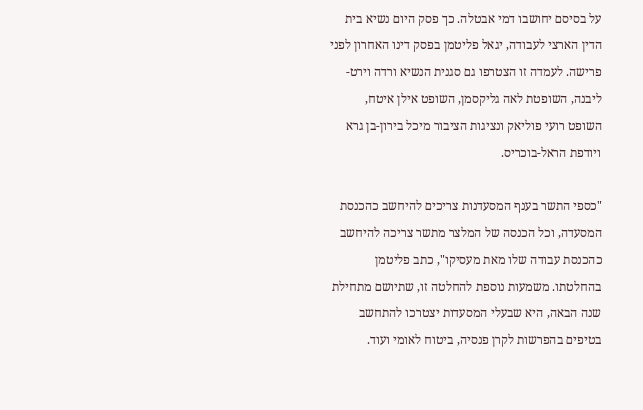על בסיסם יחושבו דמי אבטלה. כך פסק היום נשיא בית הדין הארצי לעבודה, יגאל פליטמן בפסק דינו האחרון לפני פרישה. לעמדה זו הצטרפו גם סגנית הנשיא ורדה וירט-ליבנה, השופטת לאה גליקסמן, השופט אילן איטח, השופט רועי פוליאק ונציגות הציבור מיכל בירון-בן גרא ויודפת הראל-בוכריס.

"כספי התשר בענף המסעדנות צריכים להיחשב כהכנסת המסעדה, וכל הכנסה של המלצר מתשר צריכה להיחשב כהכנסת עבודה שלו מאת מעסיקו", כתב פליטמן בהחלטתו. משמעות נוספת להחלטה זו, שתיושם מתחילת שנה הבאה, היא שבעלי המסעדות יצטרכו להתחשב בטיפים בהפרשות לקרן פנסיה, ביטוח לאומי ועוד.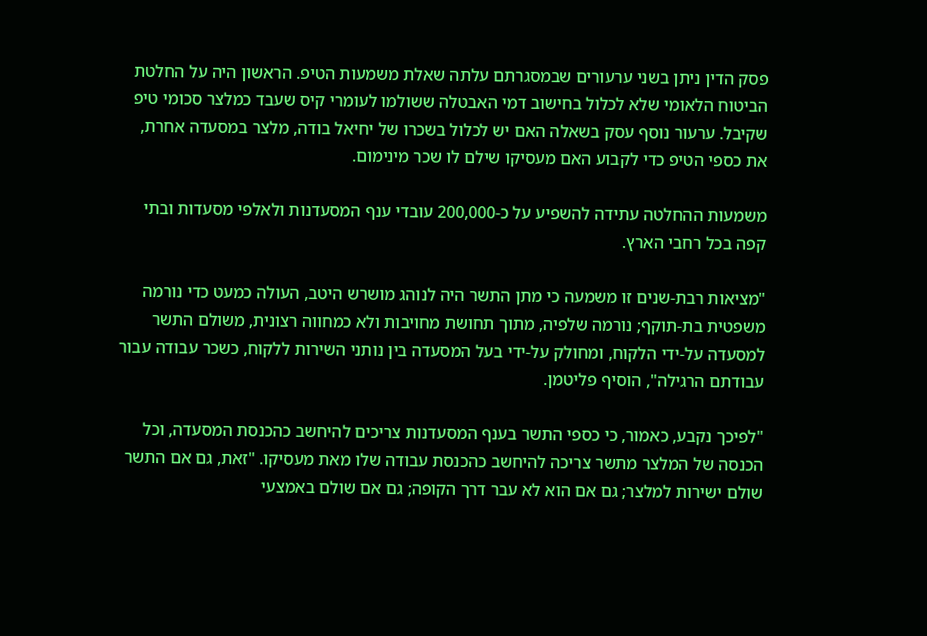פסק הדין ניתן בשני ערעורים שבמסגרתם עלתה שאלת משמעות הטיפ. הראשון היה על החלטת הביטוח הלאומי שלא לכלול בחישוב דמי האבטלה ששולמו לעומרי קיס שעבד כמלצר סכומי טיפ שקיבל. ערעור נוסף עסק בשאלה האם יש לכלול בשכרו של יחיאל בודה, מלצר במסעדה אחרת, את כספי הטיפ כדי לקבוע האם מעסיקו שילם לו שכר מינימום.

משמעות ההחלטה עתידה להשפיע על כ-200,000 עובדי ענף המסעדנות ולאלפי מסעדות ובתי קפה בכל רחבי הארץ.

"מציאות רבת-שנים זו משמעה כי מתן התשר היה לנוהג מושרש היטב, העולה כמעט כדי נורמה משפטית בת-תוקף; נורמה שלפיה, מתוך תחושת מחויבות ולא כמחווה רצונית, משולם התשר למסעדה על-ידי הלקוח, ומחולק על-ידי בעל המסעדה בין נותני השירות ללקוח, כשכר עבודה עבור עבודתם הרגילה", הוסיף פליטמן.

"לפיכך נקבע, כאמור, כי כספי התשר בענף המסעדנות צריכים להיחשב כהכנסת המסעדה, וכל הכנסה של המלצר מתשר צריכה להיחשב כהכנסת עבודה שלו מאת מעסיקו. "זאת, גם אם התשר שולם ישירות למלצר; גם אם הוא לא עבר דרך הקופה; גם אם שולם באמצעי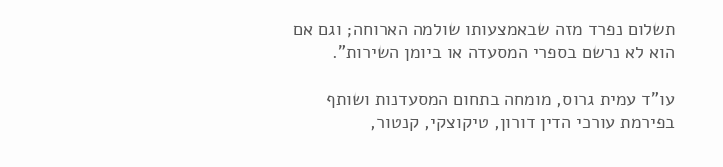תשלום נפרד מזה שבאמצעותו שולמה הארוחה; וגם אם הוא לא נרשם בספרי המסעדה או ביומן השירות".

עו"ד עמית גרוס, מומחה בתחום המסעדנות ושותף בפירמת עורכי הדין דורון, טיקוצקי, קנטור,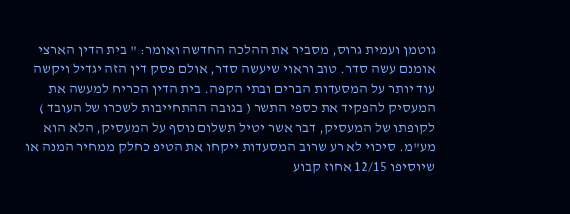גוטמן ועמית גרוס, מסביר את ההלכה החדשה ואומר: " בית הדין הארצי אומנם עשה סדר. טוב וראוי שיעשה סדר, אולם פסק דין הזה יגדיל ויקשה עוד יותר על המסעדות הברים ובתי הקפה. בית הדין הכריח למעשה את המעסיק להפקיד את כספי התשר ( בגובה ההתחייבות לשכרו של העובד ) לקופתו של המעסיק, דבר אשר יטיל תשלום נוסף על המעסיק, הלא הוא מע"מ. סיכוי לא רע שרוב המסעדות ייקחו את הטיפ כחלק ממחיר המנה או שיוסיפו 12/15 אחוז קבוע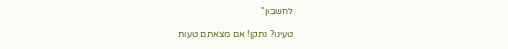לחשבון"

טעינו? נתקן! אם מצאתם טעות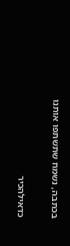בכתבה, נשמח שתשתפו אותנו

כדאילהכיר